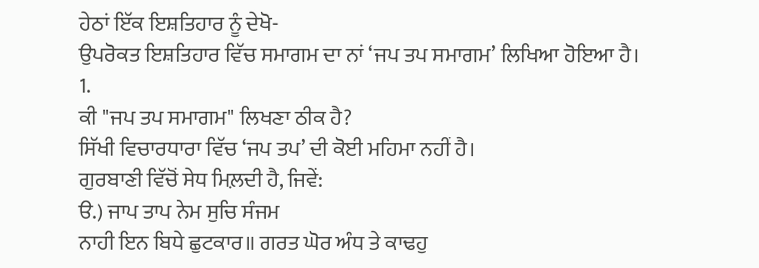ਹੇਠਾਂ ਇੱਕ ਇਸ਼ਤਿਹਾਰ ਨੂੰ ਦੇਖੋ-
ਉਪਰੋਕਤ ਇਸ਼ਤਿਹਾਰ ਵਿੱਚ ਸਮਾਗਮ ਦਾ ਨਾਂ ‘ਜਪ ਤਪ ਸਮਾਗਮ’ ਲਿਖਿਆ ਹੋਇਆ ਹੈ।
1.
ਕੀ "ਜਪ ਤਪ ਸਮਾਗਮ" ਲਿਖਣਾ ਠੀਕ ਹੈ?
ਸਿੱਖੀ ਵਿਚਾਰਧਾਰਾ ਵਿੱਚ ‘ਜਪ ਤਪ’ ਦੀ ਕੋਈ ਮਹਿਮਾ ਨਹੀਂ ਹੈ।
ਗੁਰਬਾਣੀ ਵਿੱਚੋਂ ਸੇਧ ਮਿਲ਼ਦੀ ਹੈ, ਜਿਵੇਂ:
ੳ.) ਜਾਪ ਤਾਪ ਨੇਮ ਸੁਚਿ ਸੰਜਮ
ਨਾਹੀ ਇਨ ਬਿਧੇ ਛੁਟਕਾਰ॥ ਗਰਤ ਘੋਰ ਅੰਧ ਤੇ ਕਾਢਹੁ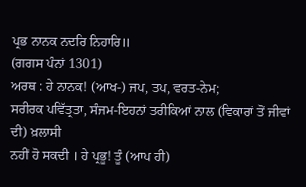ਪ੍ਰਭ ਨਾਨਕ ਨਦਰਿ ਨਿਹਾਰਿ॥
(ਗਗਸ ਪੰਨਾਂ 1301)
ਅਰਥ : ਹੇ ਨਾਨਕ! (ਆਖ-) ਜਪ, ਤਪ, ਵਰਤ-ਨੇਮ;
ਸਰੀਰਕ ਪਵਿੱਤ੍ਰਤਾ, ਸੰਜਮ-ਇਹਨਾਂ ਤਰੀਕਿਆਂ ਨਾਲ (ਵਿਕਾਰਾਂ ਤੋਂ ਜੀਵਾਂ ਦੀ) ਖ਼ਲਾਸੀ
ਨਹੀਂ ਹੋ ਸਕਦੀ । ਹੇ ਪ੍ਰਭੂ! ਤੂੰ (ਆਪ ਹੀ)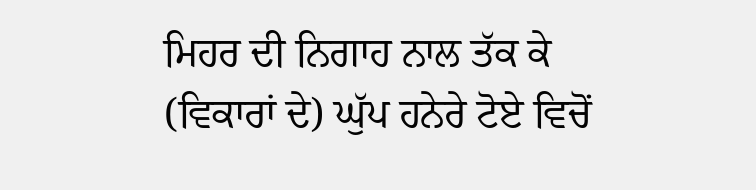ਮਿਹਰ ਦੀ ਨਿਗਾਹ ਨਾਲ ਤੱਕ ਕੇ
(ਵਿਕਾਰਾਂ ਦੇ) ਘੁੱਪ ਹਨੇਰੇ ਟੋਏ ਵਿਚੋਂ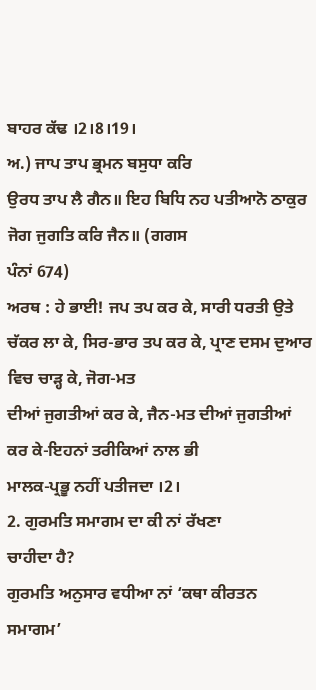ਬਾਹਰ ਕੱਢ ।2।8।19।
ਅ.) ਜਾਪ ਤਾਪ ਭ੍ਰਮਨ ਬਸੁਧਾ ਕਰਿ
ਉਰਧ ਤਾਪ ਲੈ ਗੈਨ॥ ਇਹ ਬਿਧਿ ਨਹ ਪਤੀਆਨੋ ਠਾਕੁਰ ਜੋਗ ਜੁਗਤਿ ਕਰਿ ਜੈਨ॥ (ਗਗਸ
ਪੰਨਾਂ 674)
ਅਰਥ : ਹੇ ਭਾਈ! ਜਪ ਤਪ ਕਰ ਕੇ, ਸਾਰੀ ਧਰਤੀ ਉਤੇ
ਚੱਕਰ ਲਾ ਕੇ, ਸਿਰ-ਭਾਰ ਤਪ ਕਰ ਕੇ, ਪ੍ਰਾਣ ਦਸਮ ਦੁਆਰ ਵਿਚ ਚਾੜ੍ਹ ਕੇ, ਜੋਗ-ਮਤ
ਦੀਆਂ ਜੁਗਤੀਆਂ ਕਰ ਕੇ, ਜੈਨ-ਮਤ ਦੀਆਂ ਜੁਗਤੀਆਂ ਕਰ ਕੇ-ਇਹਨਾਂ ਤਰੀਕਿਆਂ ਨਾਲ ਭੀ
ਮਾਲਕ-ਪ੍ਰਭੂ ਨਹੀਂ ਪਤੀਜਦਾ ।2।
2. ਗੁਰਮਤਿ ਸਮਾਗਮ ਦਾ ਕੀ ਨਾਂ ਰੱਖਣਾ
ਚਾਹੀਦਾ ਹੈ?
ਗੁਰਮਤਿ ਅਨੁਸਾਰ ਵਧੀਆ ਨਾਂ ‘ਕਥਾ ਕੀਰਤਨ ਸਮਾਗਮ’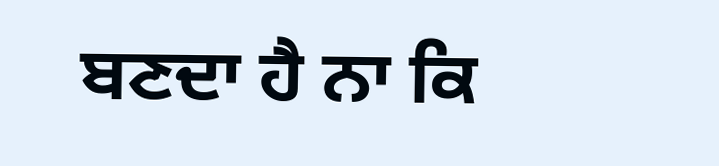ਬਣਦਾ ਹੈ ਨਾ ਕਿ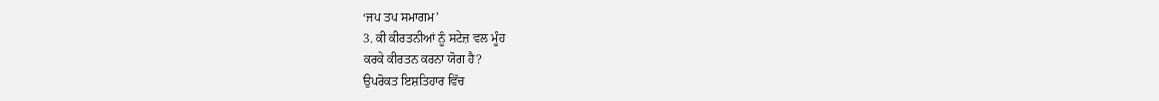‘ਜਪ ਤਪ ਸਮਾਗਮ’
3. ਕੀ ਕੀਰਤਨੀਆਂ ਨੂੰ ਸਟੇਜ਼ ਵਲ ਮੂੰਹ
ਕਰਕੇ ਕੀਰਤਨ ਕਰਨਾ ਯੋਗ ਹੈ?
ਉਪਰੋਕਤ ਇਸ਼ਤਿਹਾਰ ਵਿੱਚ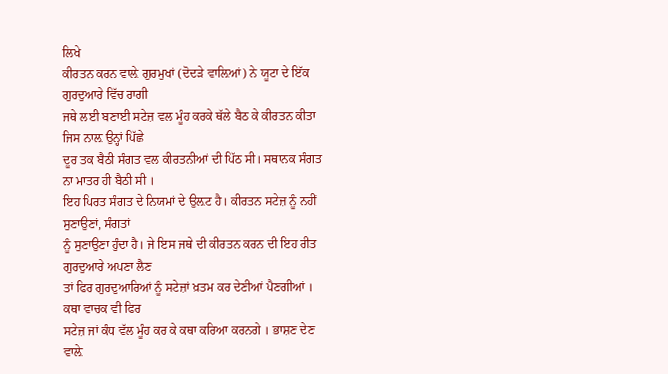ਲਿਖੇ
ਕੀਰਤਨ ਕਰਨ ਵਾਲ਼ੇ ਗੁਰਮੁਖਾਂ (ਦੋਦੜੇ ਵਾਲ਼ਿਆਂ) ਨੇ ਯੂਟਾ ਦੇ ਇੱਕ ਗੁਰਦੁਆਰੇ ਵਿੱਚ ਰਾਗੀ
ਜਥੇ ਲਈ ਬਣਾਈ ਸਟੇਜ਼ ਵਲ ਮੂੰਹ ਕਰਕੇ ਥੱਲੇ ਬੈਠ ਕੇ ਕੀਰਤਨ ਕੀਤਾ ਜਿਸ ਨਾਲ਼ ਉਨ੍ਹਾਂ ਪਿੱਛੇ
ਦੂਰ ਤਕ ਬੈਠੀ ਸੰਗਤ ਵਲ ਕੀਰਤਨੀਆਂ ਦੀ ਪਿੱਠ ਸੀ। ਸਥਾਨਕ ਸੰਗਤ ਨਾ ਮਾਤਰ ਹੀ ਬੈਠੀ ਸੀ ।
ਇਹ ਪਿਰਤ ਸੰਗਤ ਦੇ ਨਿਯਮਾਂ ਦੇ ਉਲ਼ਟ ਹੈ। ਕੀਰਤਨ ਸਟੇਜ਼ ਨੂੰ ਨਹੀਂ ਸੁਣਾਉਣਾਂ, ਸੰਗਤਾਂ
ਨੂੰ ਸੁਣਾਉਣਾ ਹੁੰਦਾ ਹੈ। ਜੇ ਇਸ ਜਥੇ ਦੀ ਕੀਰਤਨ ਕਰਨ ਦੀ ਇਹ ਰੀਤ ਗੁਰਦੁਆਰੇ ਅਪਣਾ ਲੈਣ
ਤਾਂ ਫਿਰ ਗੁਰਦੁਆਰਿਆਂ ਨੂੰ ਸਟੇਜ਼ਾਂ ਖ਼ਤਮ ਕਰ ਦੇਣੀਆਂ ਪੈਣਗੀਆਂ । ਕਥਾ ਵਾਚਕ ਵੀ ਫਿਰ
ਸਟੇਜ਼ ਜਾਂ ਕੰਧ ਵੱਲ ਮੂੰਹ ਕਰ ਕੇ ਕਥਾ ਕਰਿਆ ਕਰਨਗੇ । ਭਾਸ਼ਣ ਦੇਣ ਵਾਲ਼ੇ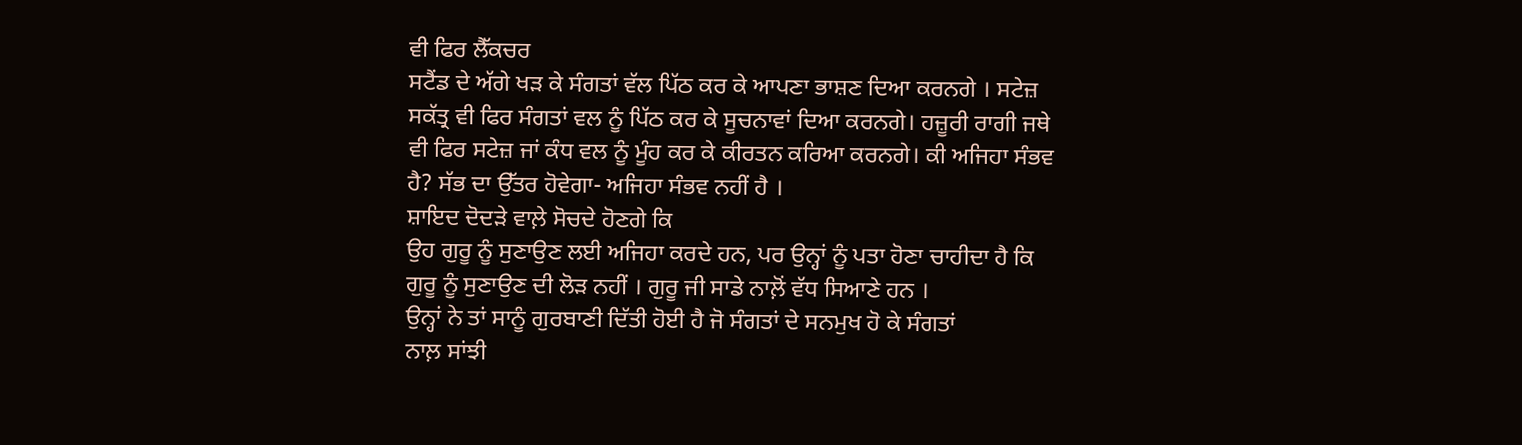ਵੀ ਫਿਰ ਲੈੱਕਚਰ
ਸਟੈਂਡ ਦੇ ਅੱਗੇ ਖੜ ਕੇ ਸੰਗਤਾਂ ਵੱਲ ਪਿੱਠ ਕਰ ਕੇ ਆਪਣਾ ਭਾਸ਼ਣ ਦਿਆ ਕਰਨਗੇ । ਸਟੇਜ਼
ਸਕੱਤ੍ਰ ਵੀ ਫਿਰ ਸੰਗਤਾਂ ਵਲ ਨੂੰ ਪਿੱਠ ਕਰ ਕੇ ਸੂਚਨਾਵਾਂ ਦਿਆ ਕਰਨਗੇ। ਹਜ਼ੂਰੀ ਰਾਗੀ ਜਥੇ
ਵੀ ਫਿਰ ਸਟੇਜ਼ ਜਾਂ ਕੰਧ ਵਲ ਨੂੰ ਮੂੰਹ ਕਰ ਕੇ ਕੀਰਤਨ ਕਰਿਆ ਕਰਨਗੇ। ਕੀ ਅਜਿਹਾ ਸੰਭਵ
ਹੈ? ਸੱਭ ਦਾ ਉੱਤਰ ਹੋਵੇਗਾ- ਅਜਿਹਾ ਸੰਭਵ ਨਹੀਂ ਹੈ ।
ਸ਼ਾਇਦ ਦੋਦੜੇ ਵਾਲ਼ੇ ਸੋਚਦੇ ਹੋਣਗੇ ਕਿ
ਉਹ ਗੁਰੂ ਨੂੰ ਸੁਣਾਉਣ ਲਈ ਅਜਿਹਾ ਕਰਦੇ ਹਨ, ਪਰ ਉਨ੍ਹਾਂ ਨੂੰ ਪਤਾ ਹੋਣਾ ਚਾਹੀਦਾ ਹੈ ਕਿ
ਗੁਰੂ ਨੂੰ ਸੁਣਾਉਣ ਦੀ ਲੋੜ ਨਹੀਂ । ਗੁਰੂ ਜੀ ਸਾਡੇ ਨਾਲ਼ੋਂ ਵੱਧ ਸਿਆਣੇ ਹਨ ।
ਉਨ੍ਹਾਂ ਨੇ ਤਾਂ ਸਾਨੂੰ ਗੁਰਬਾਣੀ ਦਿੱਤੀ ਹੋਈ ਹੈ ਜੋ ਸੰਗਤਾਂ ਦੇ ਸਨਮੁਖ ਹੋ ਕੇ ਸੰਗਤਾਂ
ਨਾਲ਼ ਸਾਂਝੀ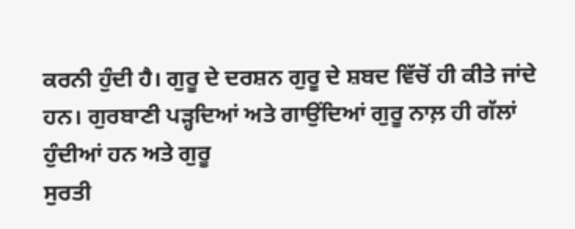ਕਰਨੀ ਹੁੰਦੀ ਹੈ। ਗੁਰੂ ਦੇ ਦਰਸ਼ਨ ਗੁਰੂ ਦੇ ਸ਼ਬਦ ਵਿੱਚੋਂ ਹੀ ਕੀਤੇ ਜਾਂਦੇ
ਹਨ। ਗੁਰਬਾਣੀ ਪੜ੍ਹਦਿਆਂ ਅਤੇ ਗਾਉਂਦਿਆਂ ਗੁਰੂ ਨਾਲ਼ ਹੀ ਗੱਲਾਂ ਹੁੰਦੀਆਂ ਹਨ ਅਤੇ ਗੁਰੂ
ਸੁਰਤੀ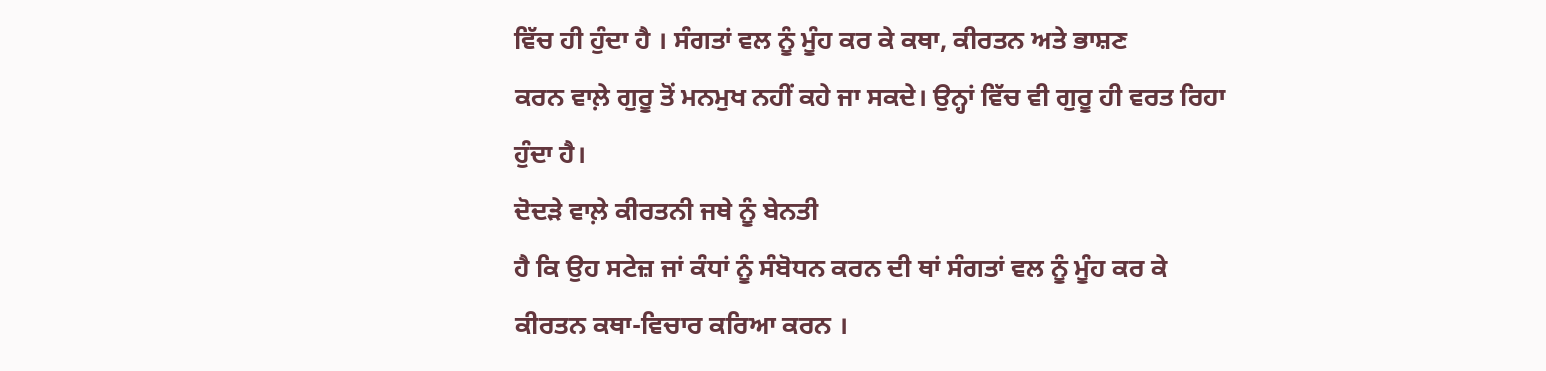ਵਿੱਚ ਹੀ ਹੁੰਦਾ ਹੈ । ਸੰਗਤਾਂ ਵਲ ਨੂੰ ਮੂੰਹ ਕਰ ਕੇ ਕਥਾ, ਕੀਰਤਨ ਅਤੇ ਭਾਸ਼ਣ
ਕਰਨ ਵਾਲ਼ੇ ਗੁਰੂ ਤੋਂ ਮਨਮੁਖ ਨਹੀਂ ਕਹੇ ਜਾ ਸਕਦੇ। ਉਨ੍ਹਾਂ ਵਿੱਚ ਵੀ ਗੁਰੂ ਹੀ ਵਰਤ ਰਿਹਾ
ਹੁੰਦਾ ਹੈ।
ਦੋਦੜੇ ਵਾਲ਼ੇ ਕੀਰਤਨੀ ਜਥੇ ਨੂੰ ਬੇਨਤੀ
ਹੈ ਕਿ ਉਹ ਸਟੇਜ਼ ਜਾਂ ਕੰਧਾਂ ਨੂੰ ਸੰਬੋਧਨ ਕਰਨ ਦੀ ਥਾਂ ਸੰਗਤਾਂ ਵਲ ਨੂੰ ਮੂੰਹ ਕਰ ਕੇ
ਕੀਰਤਨ ਕਥਾ-ਵਿਚਾਰ ਕਰਿਆ ਕਰਨ ।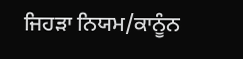ਜਿਹੜਾ ਨਿਯਮ/ਕਾਨੂੰਨ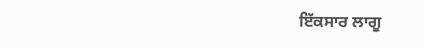ਇੱਕਸਾਰ ਲਾਗੂ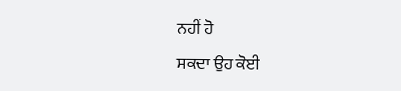ਨਹੀਂ ਹੋ
ਸਕਦਾ ਉਹ ਕੋਈ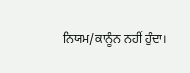ਨਿਯਮ/ਕਾਨੂੰਨ ਨਹੀਂ ਹੁੰਦਾ।